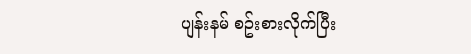ပျန်းနမ် စဥ်းစားလိုက်ပြီး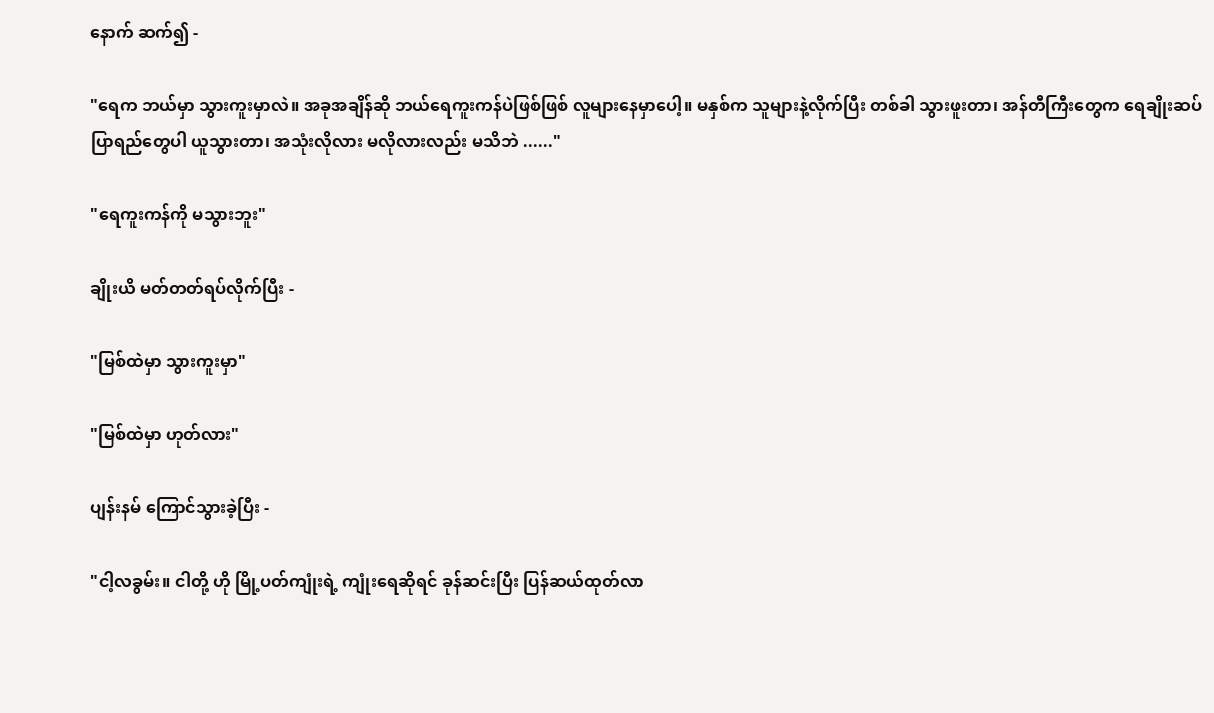နောက် ဆက်၍ -

"ရေက ဘယ်မှာ သွားကူးမှာလဲ။ အခုအချိန်ဆို ဘယ်ရေကူးကန်ပဲဖြစ်ဖြစ် လူများနေမှာပေါ့။ မနှစ်က သူများနဲ့လိုက်ပြီး တစ်ခါ သွားဖူးတာ၊ အန်တီကြီးတွေက ရေချိုးဆပ်ပြာရည်တွေပါ ယူသွားတာ၊ အသုံးလိုလား မလိုလားလည်း မသိဘဲ ......"

"ရေကူးကန်ကို မသွားဘူး"

ချိုးယိ မတ်တတ်ရပ်လိုက်ပြီး -

"မြစ်ထဲမှာ သွားကူးမှာ"

"မြစ်ထဲမှာ ဟုတ်လား"

ပျန်းနမ် ကြောင်သွားခဲ့ပြီး -

"ငါ့လခွမ်း။ ငါတို့ ဟို မြို့ပတ်ကျုံးရဲ့ ကျုံးရေဆိုရင် ခုန်ဆင်းပြီး ပြန်ဆယ်ထုတ်လာ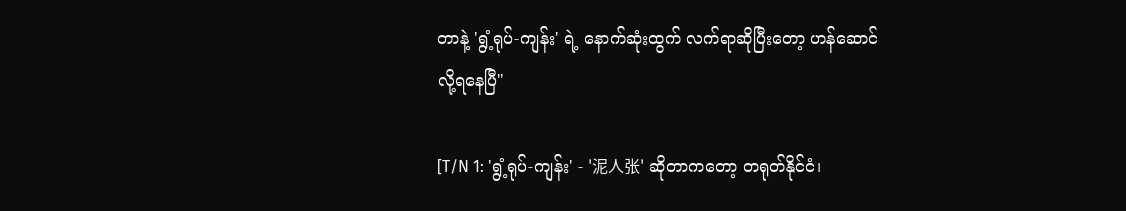တာနဲ့ 'ရွံ့ရုပ်-ကျန်း' ရဲ့ နောက်ဆုံးထွက် လက်ရာဆိုပြီးတော့ ဟန်ဆောင်လို့ရနေပြီ"

[T/N 1: 'ရွံ့ရုပ်-ကျန်း' - '泥人张' ဆိုတာကတော့ တရုတ်နိုင်ငံ၊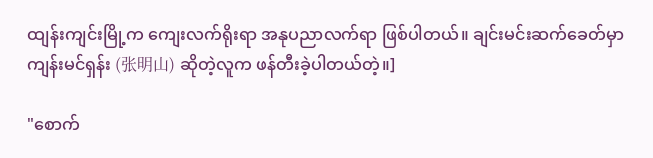ထျန်းကျင်းမြို့က ကျေးလက်ရိုးရာ အနုပညာလက်ရာ ဖြစ်ပါတယ်။ ချင်းမင်းဆက်ခေတ်မှာ ကျန်းမင်ရှန်း (张明山) ဆိုတဲ့လူက ဖန်တီးခဲ့ပါတယ်တဲ့။]

"စောက်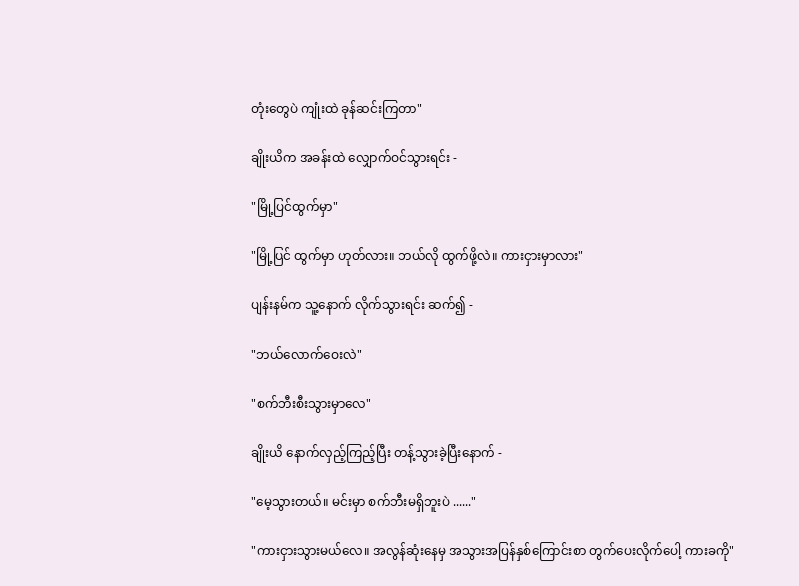တုံးတွေပဲ ကျုံးထဲ ခုန်ဆင်းကြတာ"

ချိုးယိက အခန်းထဲ လျှောက်ဝင်သွားရင်း -

"မြို့ပြင်ထွက်မှာ"

"မြို့ပြင် ထွက်မှာ ဟုတ်လား။ ဘယ်လို ထွက်ဖို့လဲ။ ကားငှားမှာလား"

ပျန်းနမ်က သူ့နောက် လိုက်သွားရင်း ဆက်၍ -

"ဘယ်လောက်ဝေးလဲ"

"စက်ဘီးစီးသွားမှာလေ"

ချိုးယိ နောက်လှည့်ကြည့်ပြီး တန့်သွားခဲ့ပြီးနောက် -

"မေ့သွားတယ်။ မင်းမှာ စက်ဘီးမရှိဘူးပဲ ......"

"ကားငှားသွားမယ်လေ။ အလွန်ဆုံးနေမှ အသွားအပြန်နှစ်ကြောင်းစာ တွက်ပေးလိုက်ပေါ့ ကားခကို"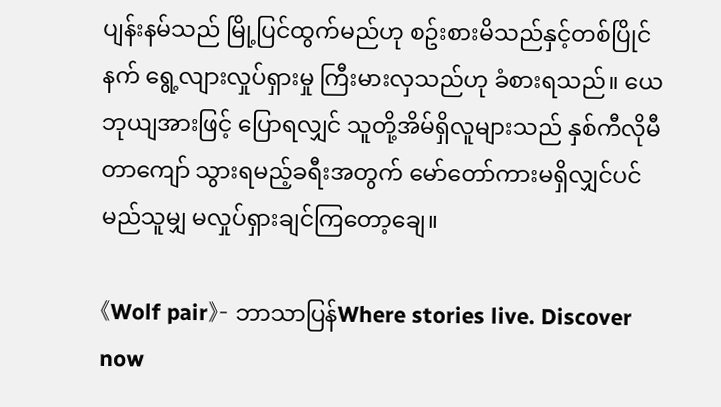ပျန်းနမ်သည် မြို့ပြင်ထွက်မည်ဟု စဥ်းစားမိသည်နှင့်တစ်ပြိုင်နက် ရွေ့လျားလှုပ်ရှားမှု ကြီးမားလှသည်ဟု ခံစားရသည်။ ယေဘုယျအားဖြင့် ပြောရလျှင် သူတို့အိမ်ရှိလူများသည် နှစ်ကီလိုမီတာကျော် သွားရမည့်ခရီးအတွက် မော်တော်ကားမရှိလျှင်ပင် မည်သူမျှ မလှုပ်ရှားချင်ကြတော့ချေ။

《Wolf pair》- ဘာသာပြန်Where stories live. Discover now